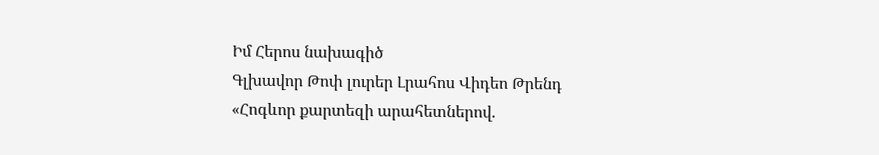Իմ Հերոս նախագիծ
Գլխավոր Թոփ լուրեր Լրահոս Վիդեո Թրենդ
«Հոգևոր քարտեզի արահետներով.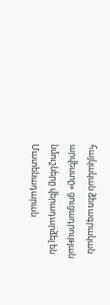հայկական ձեռագրական արվեստը» ցուցադրության նմուշները վերադարձել են Մատենադարան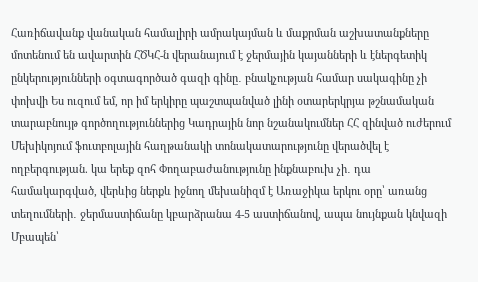Հառիճավանք վանական համալիրի ամրակայման և մաքրման աշխատանքները մոտենում են ավարտին ՀԾԿՀ-ն վերանայում է ջերմային կայանների և էներգետիկ ընկերությունների օգտագործած գազի գինը․ բնակչության համար սակագինը չի փոխվի Ես ուզում եմ, որ իմ երկիրը պաշտպանված լինի օտարերկրյա թշնամական տարաբնույթ գործողություններից Կադրային նոր նշանակումներ ՀՀ զինված ուժերում Մեխիկոյում ֆուտբոլային հաղթանակի տոնակատարությունը վերածվել է ողբերգության. կա երեք զոհ Փողաբաժանությունը ինքնաբուխ չի․ դա համակարգված, վերևից ներքև իջնող մեխանիզմ է Առաջիկա երկու օրը՝ առանց տեղումների․ ջերմաստիճանը կբարձրանա 4-5 աստիճանով, ապա նույնքան կնվազի Մբապեն՝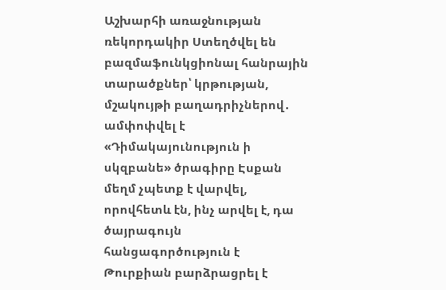Աշխարհի առաջնության ռեկորդակիր Ստեղծվել են բազմաֆունկցիոնալ հանրային տարածքներ՝ կրթության, մշակույթի բաղադրիչներով․ ամփոփվել է «Դիմակայունություն ի սկզբանե» ծրագիրը Էսքան մեղմ չպետք է վարվել, որովհետև էն, ինչ արվել է, դա ծայրագույն հանցագործություն է Թուրքիան բարձրացրել է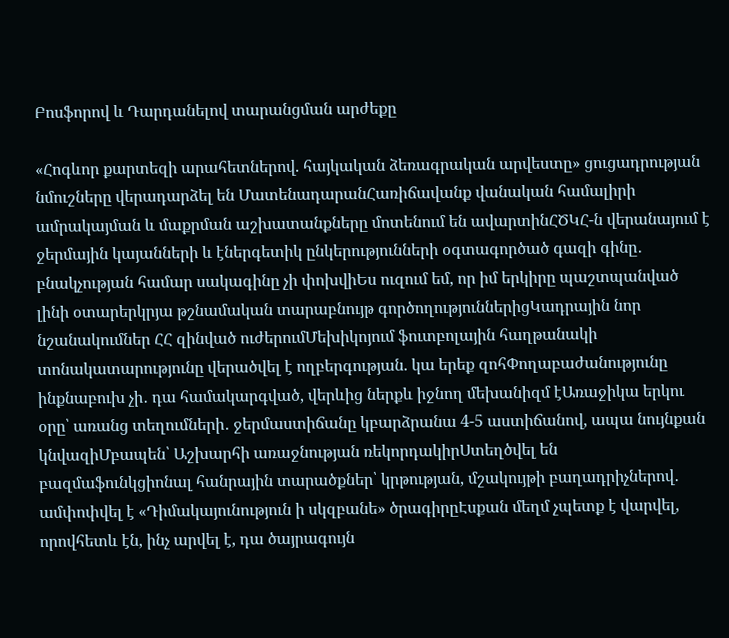Բոսֆորով և Դարդանելով տարանցման արժեքը

«Հոգևոր քարտեզի արահետներով. հայկական ձեռագրական արվեստը» ցուցադրության նմուշները վերադարձել են ՄատենադարանՀառիճավանք վանական համալիրի ամրակայման և մաքրման աշխատանքները մոտենում են ավարտինՀԾԿՀ-ն վերանայում է ջերմային կայանների և էներգետիկ ընկերությունների օգտագործած գազի գինը․ բնակչության համար սակագինը չի փոխվիԵս ուզում եմ, որ իմ երկիրը պաշտպանված լինի օտարերկրյա թշնամական տարաբնույթ գործողություններիցԿադրային նոր նշանակումներ ՀՀ զինված ուժերումՄեխիկոյում ֆուտբոլային հաղթանակի տոնակատարությունը վերածվել է ողբերգության. կա երեք զոհՓողաբաժանությունը ինքնաբուխ չի․ դա համակարգված, վերևից ներքև իջնող մեխանիզմ էԱռաջիկա երկու օրը՝ առանց տեղումների․ ջերմաստիճանը կբարձրանա 4-5 աստիճանով, ապա նույնքան կնվազիՄբապեն՝ Աշխարհի առաջնության ռեկորդակիրՍտեղծվել են բազմաֆունկցիոնալ հանրային տարածքներ՝ կրթության, մշակույթի բաղադրիչներով․ ամփոփվել է «Դիմակայունություն ի սկզբանե» ծրագիրըԷսքան մեղմ չպետք է վարվել, որովհետև էն, ինչ արվել է, դա ծայրագույն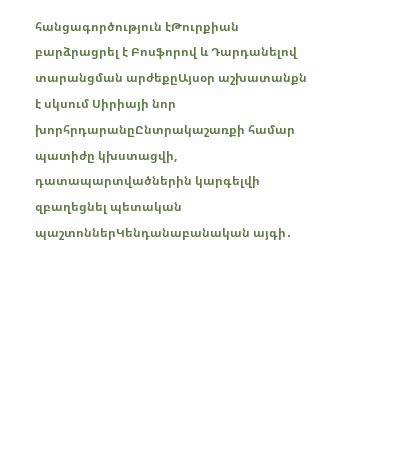հանցագործություն էԹուրքիան բարձրացրել է Բոսֆորով և Դարդանելով տարանցման արժեքըԱյսօր աշխատանքն է սկսում Սիրիայի նոր խորհրդարանըԸնտրակաշառքի համար պատիժը կխստացվի, դատապարտվածներին կարգելվի զբաղեցնել պետական պաշտոններԿենդանաբանական այգի․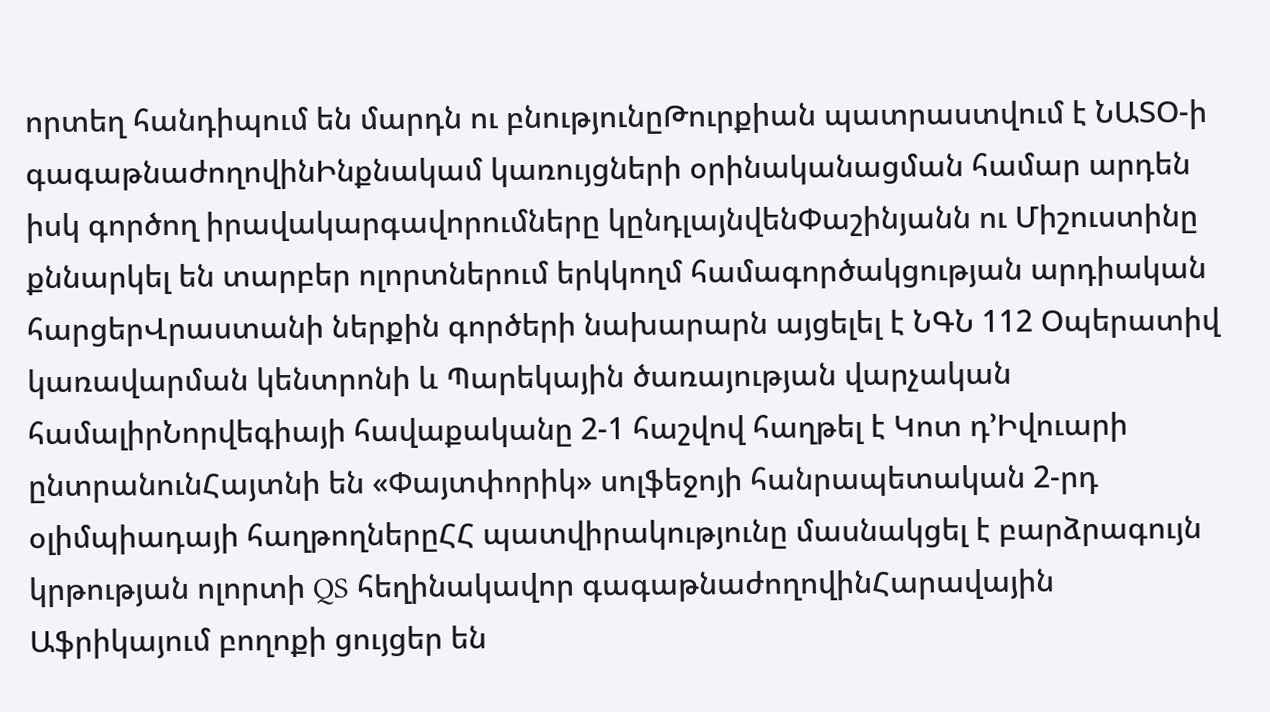որտեղ հանդիպում են մարդն ու բնությունըԹուրքիան պատրաստվում է ՆԱՏՕ-ի գագաթնաժողովինԻնքնակամ կառույցների օրինականացման համար արդեն իսկ գործող իրավակարգավորումները կընդլայնվենՓաշինյանն ու Միշուստինը քննարկել են տարբեր ոլորտներում երկկողմ համագործակցության արդիական հարցերՎրաստանի ներքին գործերի նախարարն այցելել է ՆԳՆ 112 Օպերատիվ կառավարման կենտրոնի և Պարեկային ծառայության վարչական համալիրՆորվեգիայի հավաքականը 2-1 հաշվով հաղթել է Կոտ դ’Իվուարի ընտրանունՀայտնի են «Փայտփորիկ» սոլֆեջոյի հանրապետական 2-րդ օլիմպիադայի հաղթողներըՀՀ պատվիրակությունը մասնակցել է բարձրագույն կրթության ոլորտի QS հեղինակավոր գագաթնաժողովինՀարավային Աֆրիկայում բողոքի ցույցեր են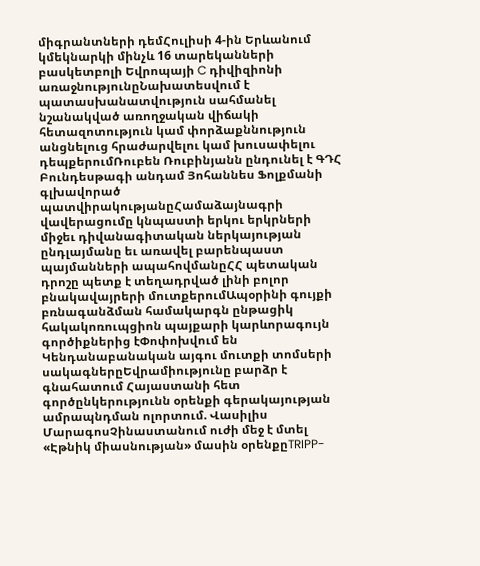միգրանտների դեմՀուլիսի 4-ին Երևանում կմեկնարկի մինչև 16 տարեկանների բասկետբոլի Եվրոպայի C դիվիզիոնի առաջնությունըՆախատեսվում է պատասխանատվություն սահմանել նշանակված առողջական վիճակի հետազոտություն կամ փորձաքննություն անցնելուց հրաժարվելու կամ խուսափելու դեպքերումՌուբեն Ռուբինյանն ընդունել է ԳԴՀ Բունդեսթագի անդամ Յոհաննես Ֆոլքմանի գլխավորած պատվիրակությանըՀամաձայնագրի վավերացումը կնպաստի երկու երկրների միջեւ դիվանագիտական ներկայության ընդլայմանը եւ առավել բարենպաստ պայմանների ապահովմանըՀՀ պետական դրոշը պետք է տեղադրված լինի բոլոր բնակավայրերի մուտքերումԱպօրինի գույքի բռնագանձման համակարգն ընթացիկ հակակոռուպցիոն պայքարի կարևորագույն գործիքներից էՓոփոխվում են Կենդանաբանական այգու մուտքի տոմսերի սակագներըԵվրամիությունը բարձր է գնահատում Հայաստանի հետ գործընկերությունն օրենքի գերակայության ամրապնդման ոլորտում. Վասիլիս ՄարագոսՉինաստանում ուժի մեջ է մտել «Էթնիկ միասնության» մասին օրենքըTRIPP-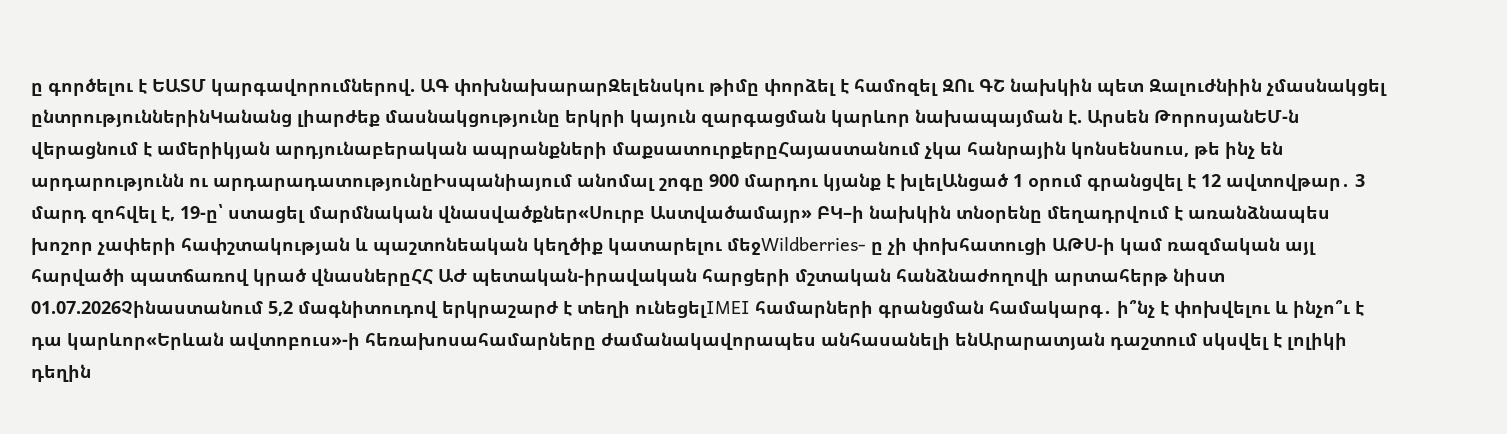ը գործելու է ԵԱՏՄ կարգավորումներով. ԱԳ փոխնախարարԶելենսկու թիմը փորձել է համոզել ԶՈւ ԳՇ նախկին պետ Զալուժնիին չմասնակցել ընտրություններինԿանանց լիարժեք մասնակցությունը երկրի կայուն զարգացման կարևոր նախապայման է. Արսեն ԹորոսյանԵՄ-ն վերացնում է ամերիկյան արդյունաբերական ապրանքների մաքսատուրքերըՀայաստանում չկա հանրային կոնսենսուս, թե ինչ են արդարությունն ու արդարադատությունըԻսպանիայում անոմալ շոգը 900 մարդու կյանք է խլելԱնցած 1 օրում գրանցվել է 12 ավտովթար․ 3 մարդ զոհվել է, 19-ը՝ ստացել մարմնական վնասվածքներ«Սուրբ Աստվածամայր» ԲԿ–ի նախկին տնօրենը մեղադրվում է առանձնապես խոշոր չափերի հափշտակության և պաշտոնեական կեղծիք կատարելու մեջWildberries- ը չի փոխհատուցի ԱԹՍ-ի կամ ռազմական այլ հարվածի պատճառով կրած վնասներըՀՀ ԱԺ պետական-իրավական հարցերի մշտական հանձնաժողովի արտահերթ նիստ 01.07.2026Չինաստանում 5,2 մագնիտուդով երկրաշարժ է տեղի ունեցելIMEI համարների գրանցման համակարգ․ ի՞նչ է փոխվելու և ինչո՞ւ է դա կարևոր«Երևան ավտոբուս»-ի հեռախոսահամարները ժամանակավորապես անհասանելի ենԱրարատյան դաշտում սկսվել է լոլիկի դեղին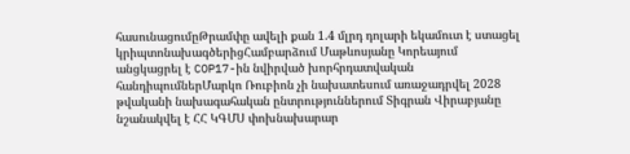հասունացումըԹրամփը ավելի քան 1.4 մլրդ դոլարի եկամուտ է ստացել կրիպտոնախագծերիցՀամբարձում Մաթևոսյանը Կորեայում անցկացրել է COP17-ին նվիրված խորհրդատվական հանդիպումներՄարկո Ռուբիոն չի նախատեսում առաջադրվել 2028 թվականի նախագահական ընտրություններում Տիգրան Վիրաբյանը նշանակվել է ՀՀ ԿԳՄՍ փոխնախարար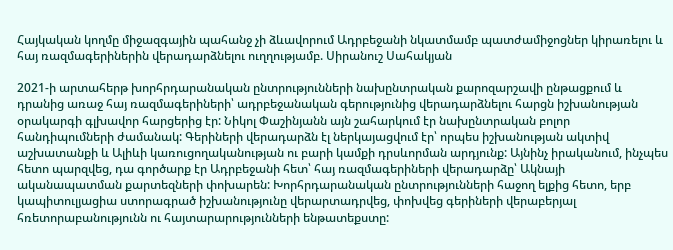Հայկական կողմը միջազգային պահանջ չի ձևավորում Ադրբեջանի նկատմամբ պատժամիջոցներ կիրառելու և հայ ռազմագերիներին վերադարձնելու ուղղությամբ. Սիրանուշ Սահակյան

2021-ի արտահերթ խորհրդարանական ընտրությունների նախընտրական քարոզարշավի ընթացքում և դրանից առաջ հայ ռազմագերիների՝ ադրբեջանական գերությունից վերադարձնելու հարցն իշխանության օրակարգի գլխավոր հարցերից էր: Նիկոլ Փաշինյանն այն շահարկում էր նախընտրական բոլոր հանդիպումների ժամանակ: Գերիների վերադարձն էլ ներկայացվում էր՝ որպես իշխանության ակտիվ աշխատանքի և Ալիևի կառուցողականության ու բարի կամքի դրսևորման արդյունք: Այնինչ իրականում, ինչպես հետո պարզվեց, դա գործարք էր Ադրբեջանի հետ՝ հայ ռազմագերիների վերադարձը՝ Ակնայի ականապատման քարտեզների փոխարեն: Խորհրդարանական ընտրությունների հաջող ելքից հետո, երբ կապիտուլյացիա ստորագրած իշխանությունը վերարտադրվեց, փոխվեց գերիների վերաբերյալ հռետորաբանությունն ու հայտարարությունների ենթատեքստը: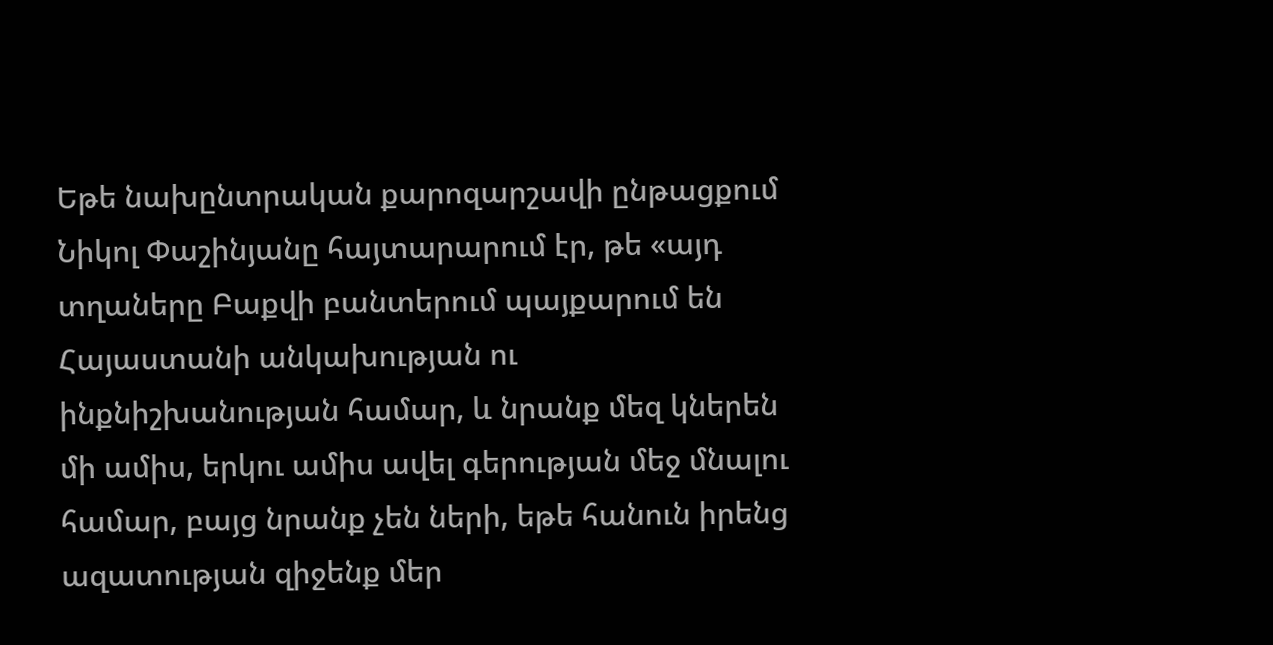Եթե նախընտրական քարոզարշավի ընթացքում Նիկոլ Փաշինյանը հայտարարում էր, թե «այդ տղաները Բաքվի բանտերում պայքարում են Հայաստանի անկախության ու ինքնիշխանության համար, և նրանք մեզ կներեն մի ամիս, երկու ամիս ավել գերության մեջ մնալու համար, բայց նրանք չեն ների, եթե հանուն իրենց ազատության զիջենք մեր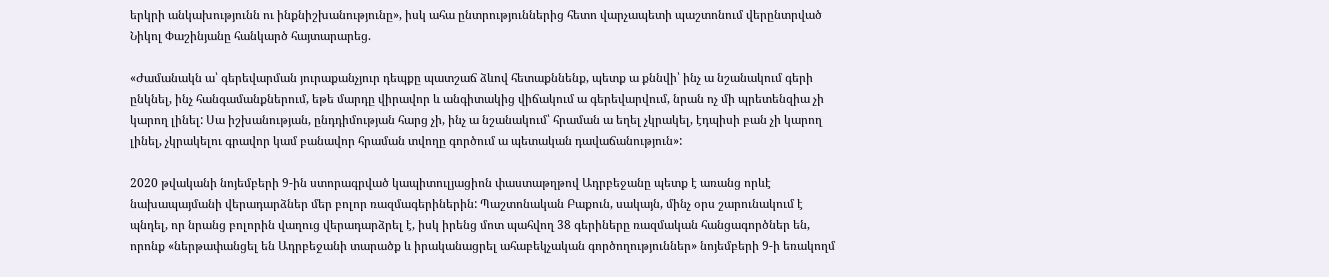երկրի անկախությունն ու ինքնիշխանությունը», իսկ ահա ընտրություններից հետո վարչապետի պաշտոնում վերընտրված Նիկոլ Փաշինյանը հանկարծ հայտարարեց.

«Ժամանակն ա՝ գերեվարման յուրաքանչյուր դեպքը պատշաճ ձևով հետաքննենք, պետք ա քննվի՝ ինչ ա նշանակում գերի ընկնել, ինչ հանգամանքներում, եթե մարդը վիրավոր և անգիտակից վիճակում ա գերեվարվում, նրան ոչ մի պրետենզիա չի կարող լինել: Սա իշխանության, ընդդիմության հարց չի, ինչ ա նշանակում՝ հրաման ա եղել չկրակել, էդպիսի բան չի կարող լինել, չկրակելու գրավոր կամ բանավոր հրաման տվողը գործում ա պետական դավաճանություն»:

2020 թվականի նոյեմբերի 9-ին ստորագրված կապիտուլյացիոն փաստաթղթով Ադրբեջանը պետք է առանց որևէ նախապայմանի վերադարձներ մեր բոլոր ռազմագերիներին: Պաշտոնական Բաքուն, սակայն, մինչ օրս շարունակում է պնդել, որ նրանց բոլորին վաղուց վերադարձրել է, իսկ իրենց մոտ պահվող 38 գերիները ռազմական հանցագործներ են, որոնք «ներթափանցել են Ադրբեջանի տարածք և իրականացրել ահաբեկչական գործողություններ» նոյեմբերի 9-ի եռակողմ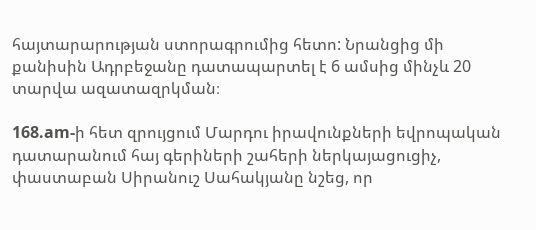հայտարարության ստորագրումից հետո: Նրանցից մի քանիսին Ադրբեջանը դատապարտել է 6 ամսից մինչև 20 տարվա ազատազրկման։

168.am-ի հետ զրույցում Մարդու իրավունքների եվրոպական դատարանում հայ գերիների շահերի ներկայացուցիչ, փաստաբան Սիրանուշ Սահակյանը նշեց, որ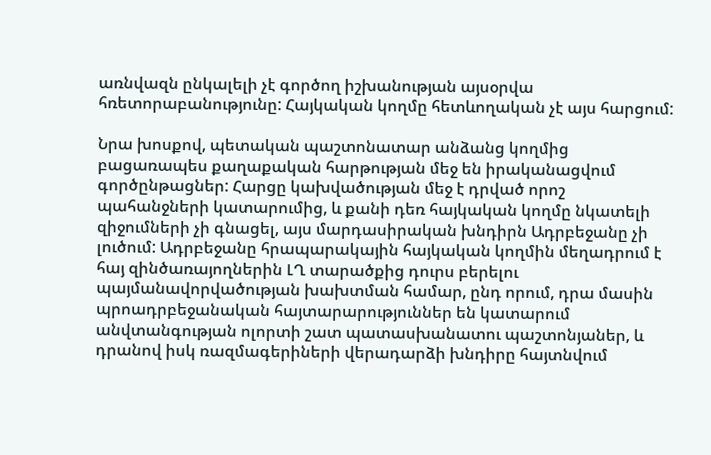առնվազն ընկալելի չէ գործող իշխանության այսօրվա հռետորաբանությունը: Հայկական կողմը հետևողական չէ այս հարցում:

Նրա խոսքով, պետական պաշտոնատար անձանց կողմից բացառապես քաղաքական հարթության մեջ են իրականացվում գործընթացներ: Հարցը կախվածության մեջ է դրված որոշ պահանջների կատարումից, և քանի դեռ հայկական կողմը նկատելի զիջումների չի գնացել, այս մարդասիրական խնդիրն Ադրբեջանը չի լուծում: Ադրբեջանը հրապարակային հայկական կողմին մեղադրում է հայ զինծառայողներին ԼՂ տարածքից դուրս բերելու պայմանավորվածության խախտման համար, ընդ որում, դրա մասին պրոադրբեջանական հայտարարություններ են կատարում անվտանգության ոլորտի շատ պատասխանատու պաշտոնյաներ, և դրանով իսկ ռազմագերիների վերադարձի խնդիրը հայտնվում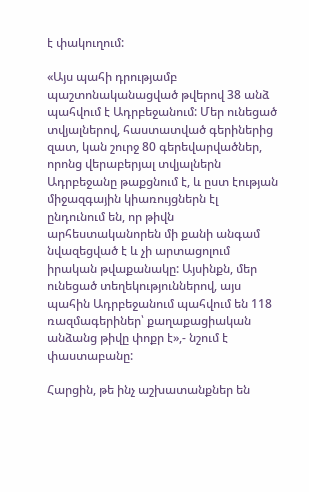է փակուղում:

«Այս պահի դրությամբ պաշտոնականացված թվերով 38 անձ պահվում է Ադրբեջանում: Մեր ունեցած տվյալներով, հաստատված գերիներից զատ, կան շուրջ 80 գերեվարվածներ, որոնց վերաբերյալ տվյալներն Ադրբեջանը թաքցնում է, և ըստ էության միջազգային կիառույցներն էլ ընդունում են, որ թիվն արհեստականորեն մի քանի անգամ նվազեցված է և չի արտացոլում իրական թվաքանակը: Այսինքն, մեր ունեցած տեղեկություններով, այս պահին Ադրբեջանում պահվում են 118 ռազմագերիներ՝ քաղաքացիական անձանց թիվը փոքր է»,- նշում է փաստաբանը:

Հարցին, թե ինչ աշխատանքներ են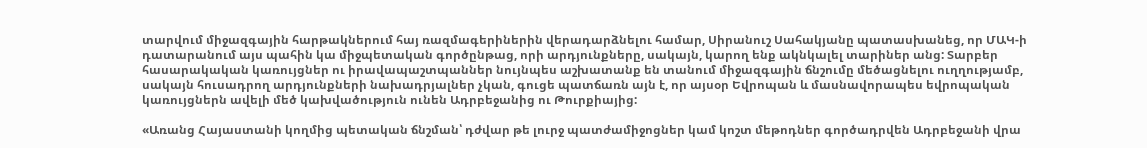տարվում միջազգային հարթակներում հայ ռազմագերիներին վերադարձնելու համար, Սիրանուշ Սահակյանը պատասխանեց, որ ՄԱԿ-ի դատարանում այս պահին կա միջպետական գործընթաց, որի արդյունքները, սակայն, կարող ենք ակնկալել տարիներ անց: Տարբեր հասարակական կառույցներ ու իրավապաշտպաններ նույնպես աշխատանք են տանում միջազգային ճնշումը մեծացնելու ուղղությամբ, սակայն հուսադրող արդյունքների նախադրյալներ չկան, գուցե պատճառն այն է, որ այսօր Եվրոպան և մասնավորապես եվրոպական կառույցներն ավելի մեծ կախվածություն ունեն Ադրբեջանից ու Թուրքիայից:

«Առանց Հայաստանի կողմից պետական ճնշման՝ դժվար թե լուրջ պատժամիջոցներ կամ կոշտ մեթոդներ գործադրվեն Ադրբեջանի վրա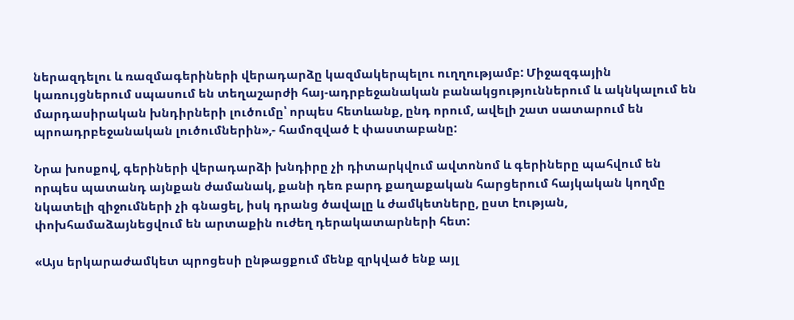ներազդելու և ռազմագերիների վերադարձը կազմակերպելու ուղղությամբ: Միջազգային կառույցներում սպասում են տեղաշարժի հայ-ադրբեջանական բանակցություններում և ակնկալում են մարդասիրական խնդիրների լուծումը՝ որպես հետևանք, ընդ որում, ավելի շատ սատարում են պրոադրբեջանական լուծումներին»,- համոզված է փաստաբանը:

Նրա խոսքով, գերիների վերադարձի խնդիրը չի դիտարկվում ավտոնոմ և գերիները պահվում են որպես պատանդ այնքան ժամանակ, քանի դեռ բարդ քաղաքական հարցերում հայկական կողմը նկատելի զիջումների չի գնացել, իսկ դրանց ծավալը և ժամկետները, ըստ էության, փոխհամաձայնեցվում են արտաքին ուժեղ դերակատարների հետ:

«Այս երկարաժամկետ պրոցեսի ընթացքում մենք զրկված ենք այլ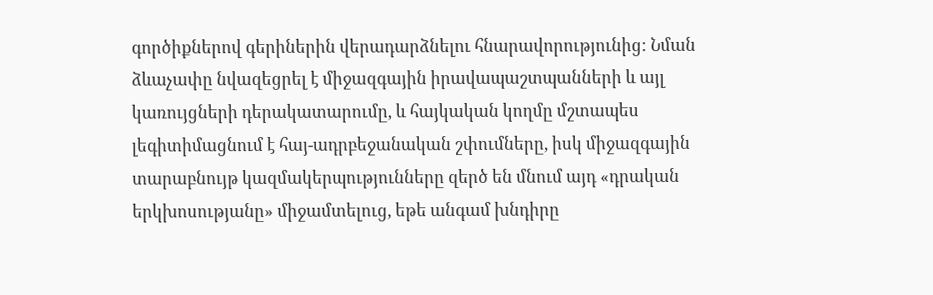գործիքներով գերիներին վերադարձնելու հնարավորությունից: Նման ձևաչափը նվազեցրել է միջազգային իրավապաշտպանների և այլ կառույցների դերակատարումը, և հայկական կողմը մշտապես լեգիտիմացնում է հայ-ադրբեջանական շփումները, իսկ միջազգային տարաբնույթ կազմակերպությունները զերծ են մնում այդ «դրական երկխոսությանը» միջամտելուց, եթե անգամ խնդիրը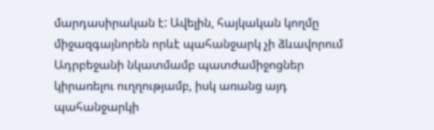մարդասիրական է: Ավելին, հայկական կողմը միջազգայնորեն որևէ պահանջարկ չի ձևավորում Ադրբեջանի նկատմամբ պատժամիջոցներ կիրառելու ուղղությամբ, իսկ առանց այդ պահանջարկի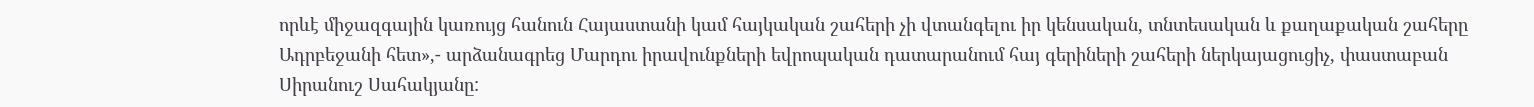որևէ միջազգային կառույց հանուն Հայաստանի կամ հայկական շահերի չի վտանգելու իր կենսական, տնտեսական և քաղաքական շահերը Ադրբեջանի հետ»,- արձանագրեց Մարդու իրավունքների եվրոպական դատարանում հայ գերիների շահերի ներկայացուցիչ, փաստաբան Սիրանուշ Սահակյանը: